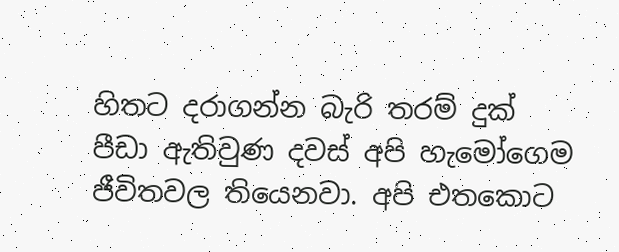හිතට දරාගන්න බැරි තරම් දුක් පීඩා ඇතිවුණ දවස් අපි හැමෝගෙම ජීවිතවල තියෙනවා. අපි එතකොට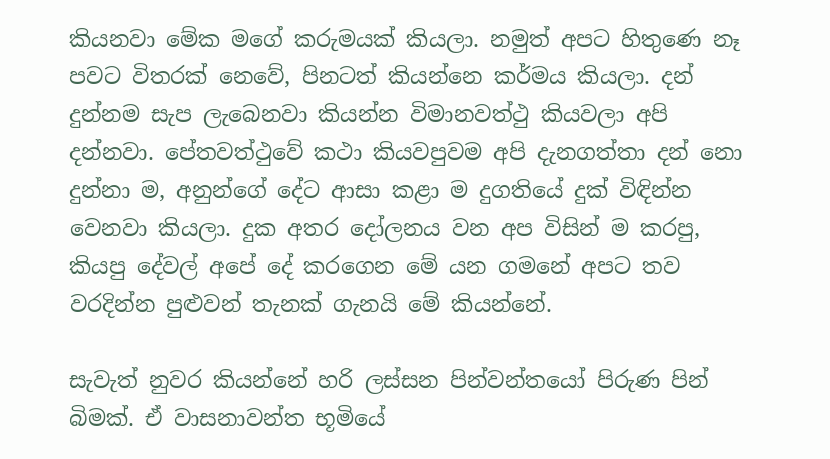කියනවා මේක මගේ කරුමයක් කියලා. නමුත් අපට හිතුණෙ නෑ පවට විතරක් නෙවේ, පිනටත් කියන්නෙ කර්මය කියලා. දන් දුන්නම සැප ලැබෙනවා කියන්න විමානවත්ථු කියවලා අපි දන්නවා. පේතවත්ථුවේ කථා කියවපුවම අපි දැනගත්තා දන් නො දුන්නා ම, අනුන්ගේ දේට ආසා කළා ම දුගතියේ දුක් විඳින්න වෙනවා කියලා. දුක අතර දෝලනය වන අප විසින් ම කරපු, කියපු දේවල් අපේ දේ කරගෙන මේ යන ගමනේ අපට තව වරදින්න පුළුවන් තැනක් ගැනයි මේ කියන්නේ.

සැවැත් නුවර කියන්නේ හරි ලස්සන පින්වන්තයෝ පිරුණ පින් බිමක්. ඒ වාසනාවන්ත භූමියේ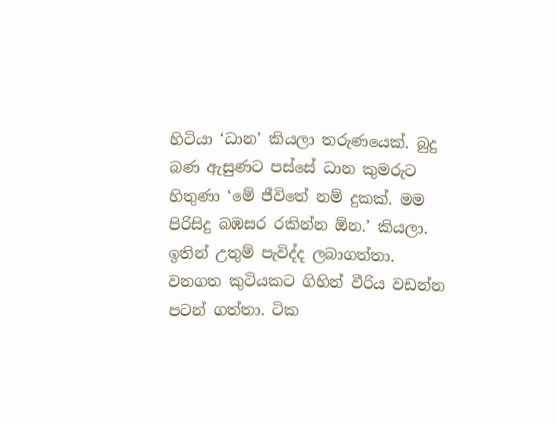හිටියා ‘ධාන’ කියලා තරුණයෙක්. බුදු බණ ඇසුණට පස්සේ ධාන කුමරුට හිතුණා ‘මේ ජීවිතේ නම් දුකක්. මම පිරිසිදු බඹසර රකින්න ඕන.’ කියලා. ඉතින් උතුම් පැවිද්ද ලබාගත්තා. වනගත කුටියකට ගිහින් වීරිය වඩන්න පටන් ගත්තා. ටික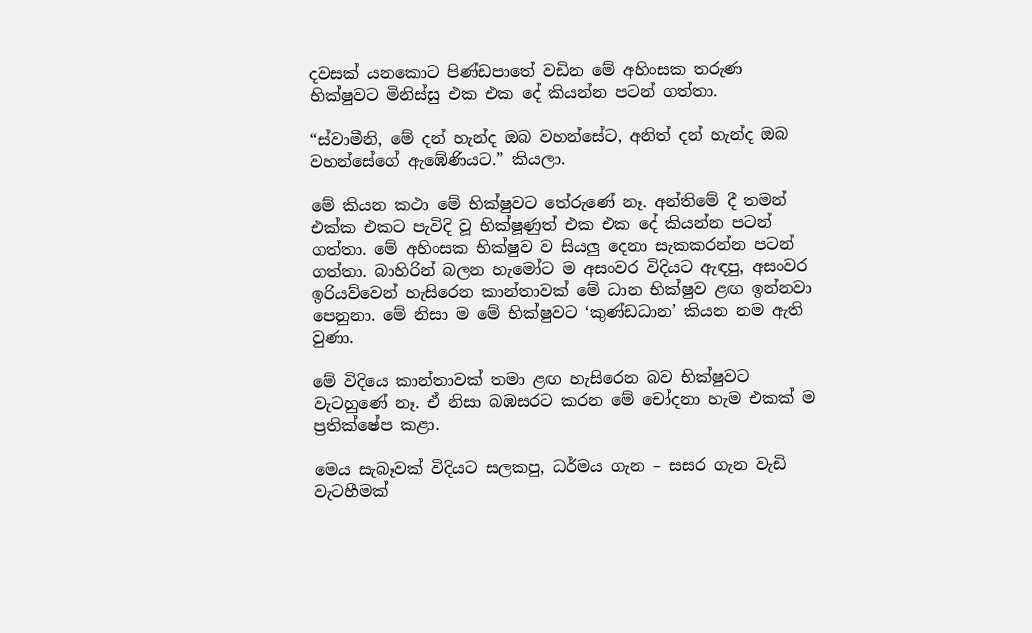දවසක් යනකොට පිණ්ඩපාතේ වඩින මේ අහිංසක තරුණ භික්ෂුවට මිනිස්සු එක එක දේ කියන්න පටන් ගත්තා.

“ස්වාමීනි, මේ දන් හැන්ද ඔබ වහන්සේට, අනිත් දන් හැන්ද ඔබ වහන්සේගේ ඇඹේණියට.” කියලා.

මේ කියන කථා මේ භික්ෂුවට තේරුණේ නෑ. අන්තිමේ දී තමන් එක්ක එකට පැවිදි වූ භික්ෂූණුත් එක එක දේ කියන්න පටන් ගත්තා. මේ අහිංසක භික්ෂුව ව සියලු දෙනා සැකකරන්න පටන් ගත්තා. බාහිරින් බලන හැමෝට ම අසංවර විදියට ඇඳපු, අසංවර ඉරියව්වෙන් හැසිරෙන කාන්තාවක් මේ ධාන භික්ෂුව ළඟ ඉන්නවා පෙනුනා. මේ නිසා ම මේ භික්ෂුවට ‘කුණ්ඩධාන’ කියන නම ඇති වුණා.

මේ විදියෙ කාන්තාවක් තමා ළඟ හැසිරෙන බව භික්ෂුවට වැටහුණේ නෑ. ඒ නිසා බඹසරට කරන මේ චෝදනා හැම එකක් ම ප්‍රතික්ෂේප කළා.

මෙය සැබෑවක් විදියට සලකපු, ධර්මය ගැන – සසර ගැන වැඩි වැටහීමක්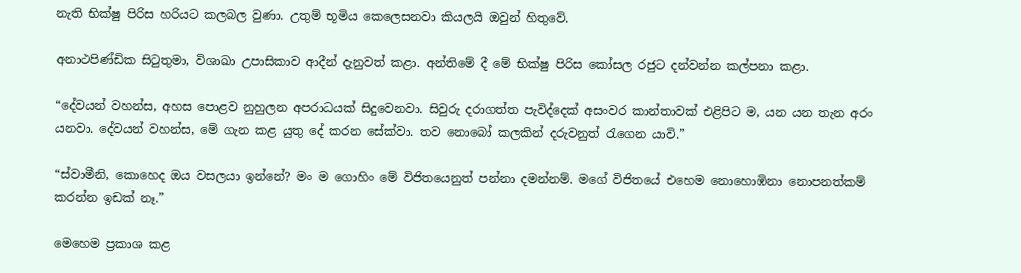නැති භික්ෂු පිරිස හරියට කලබල වුණා. උතුම් භූමිය කෙලෙසනවා කියලයි ඔවුන් හිතුවේ.

අනාථපිණ්ඩික සිටුතුමා, විශාඛා උපාසිකාව ආදීන් දැනුවත් කළා. අන්තිමේ දී මේ භික්ෂු පිරිස කෝසල රජුට දන්වන්න කල්පනා කළා.

“දේවයන් වහන්ස, අහස පොළව නුහුලන අපරාධයක් සිදුවෙනවා. සිවුරු දරාගත්ත පැවිද්දෙක් අසංවර කාන්තාවක් එළිපිට ම, යන යන තැන අරං යනවා. දේවයන් වහන්ස, මේ ගැන කළ යුතු දේ කරන සේක්වා. තව නොබෝ කලකින් දරුවනුත් රැගෙන යාවි.”

“ස්වාමීනි, කොහෙද ඔය වසලයා ඉන්නේ? මං ම ගොහිං මේ විජිතයෙනුත් පන්නා දමන්නම්. මගේ විජිතයේ එහෙම නොහොඹිනා නොපනත්කම් කරන්න ඉඩක් නෑ.”

මෙහෙම ප්‍රකාශ කළ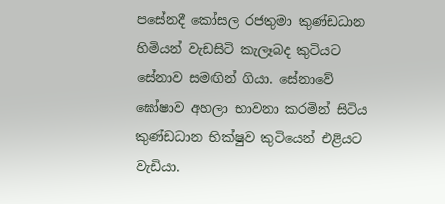පසේනදී කෝසල රජතුමා කුණ්ඩධාන හිමියන් වැඩසිටි කැලෑබද කුටියට සේනාව සමඟින් ගියා. සේනාවේ ඝෝෂාව අහලා භාවනා කරමින් සිටිය කුණ්ඩධාන භික්ෂුව කුටියෙන් එළියට වැඩියා.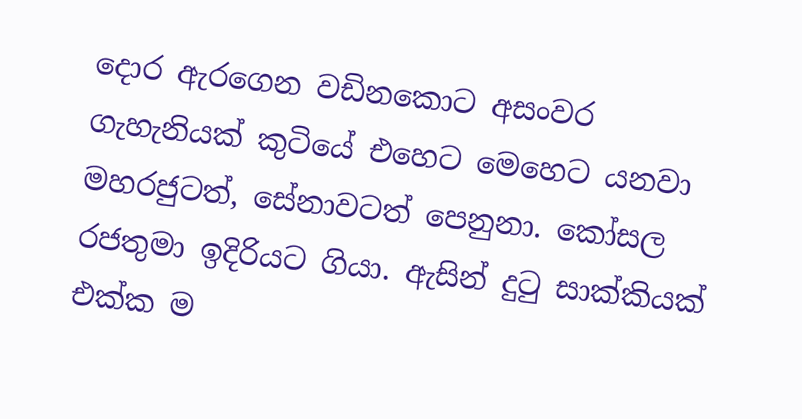දොර ඇරගෙන වඩිනකොට අසංවර ගැහැනියක් කුටියේ එහෙට මෙහෙට යනවා මහරජුටත්, සේනාවටත් පෙනුනා. කෝසල රජතුමා ඉදිරියට ගියා. ඇසින් දුටු සාක්කියක් එක්ක ම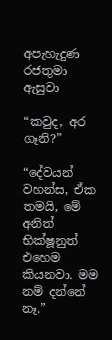අපැහැදුණ රජතුමා ඇසුවා

“කවුද, අර ගෑනි?”

“දේවයන් වහන්ස, ඒක තමයි, මේ අනිත් භික්ෂූනුත් එහෙම කියනවා. මම නම් දන්නේ නෑ.”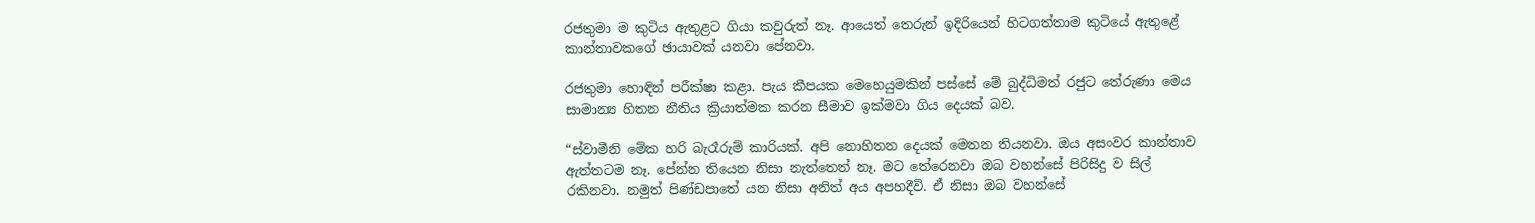රජතුමා ම කුටිය ඇතුළට ගියා කවුරුත් නෑ. ආයෙත් තෙරුන් ඉදිරියෙන් හිටගත්තාම කුටියේ ඇතුළේ කාන්තාවකගේ ඡායාවක් යනවා පේනවා.

රජතුමා හොඳින් පරීක්ෂා කළා. පැය කීපයක මෙහෙයුමකින් පස්සේ මේ බුද්ධිමත් රජුට තේරුණා මෙය සාමාන්‍ය හිතන නීතිය ක්‍රියාත්මක කරන සීමාව ඉක්මවා ගිය දෙයක් බව.

“ස්වාමීනි මේක හරි බැරෑරුම් කාරියක්. අපි නොහිතන දෙයක් මෙතන තියනවා. ඔය අසංවර කාන්තාව ඇත්තටම නෑ. පේන්න තියෙන නිසා නැත්තෙත් නෑ. මට තේරෙනවා ඔබ වහන්සේ පිරිසිදු ව සිල් රකිනවා. නමුත් පිණ්ඩපාතේ යන නිසා අනිත් අය අපහදීවි. ඒ නිසා ඔබ වහන්සේ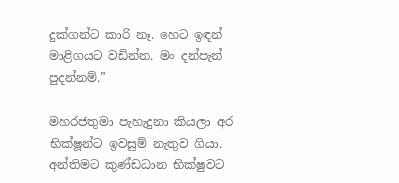දුක්ගන්ට කාරි නෑ. හෙට ඉඳන් මාළිගයට වඩින්න. මං දන්පැන් පුදන්නම්.”

මහරජතුමා පැහැදුනා කියලා අර භික්ෂූන්ට ඉවසුම් නැතුව ගියා. අන්තිමට කුණ්ඩධාන භික්ෂුවට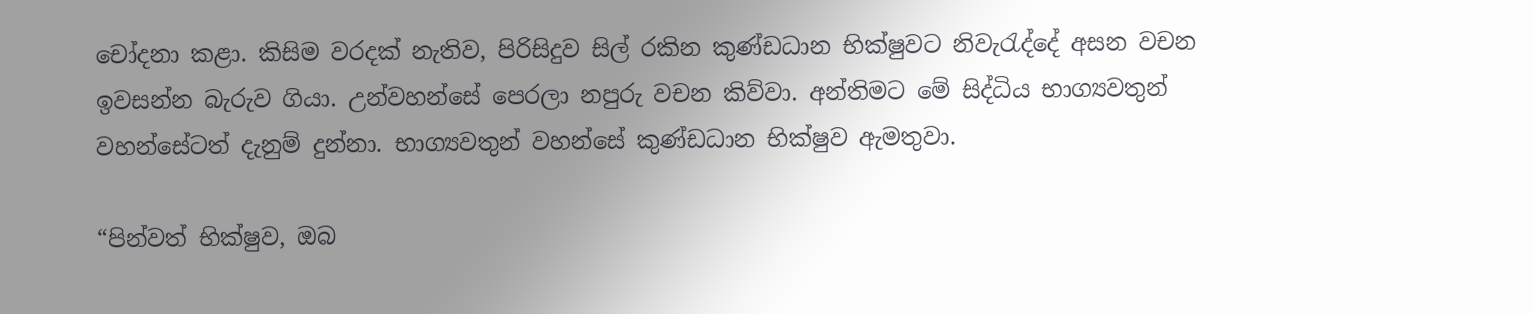චෝදනා කළා. කිසිම වරදක් නැතිව, පිරිසිදුව සිල් රකින කුණ්ඩධාන භික්ෂුවට නිවැරැද්දේ අසන වචන ඉවසන්න බැරුව ගියා. උන්වහන්සේ පෙරලා නපුරු වචන කිව්වා. අන්තිමට මේ සිද්ධිය භාග්‍යවතුන් වහන්සේටත් දැනුම් දුන්නා. භාග්‍යවතුන් වහන්සේ කුණ්ඩධාන භික්ෂුව ඇමතුවා.

“පින්වත් භික්ෂුව, ඔබ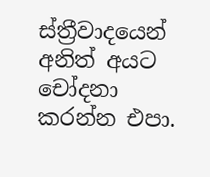ස්ත්‍රීවාදයෙන් අනිත් අයට චෝදනා කරන්න එපා.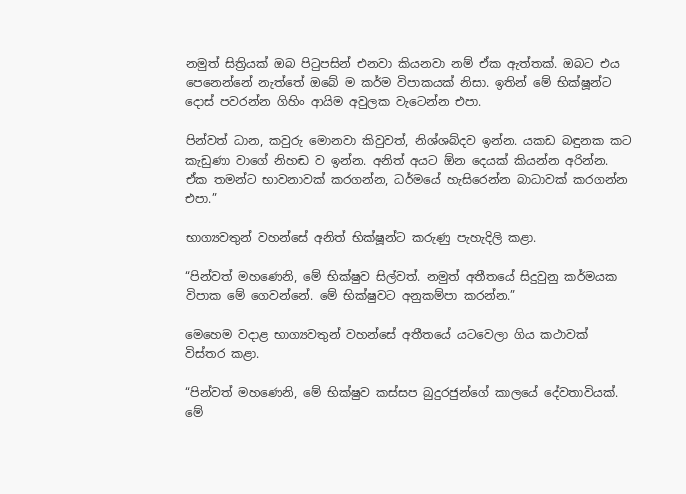නමුත් සිත්‍රියක් ඔබ පිටුපසින් එනවා කියනවා නම් ඒක ඇත්තක්. ඔබට එය පෙනෙන්නේ නැත්තේ ඔබේ ම කර්ම විපාකයක් නිසා. ඉතින් මේ භික්ෂූන්ට දොස් පවරන්න ගිහිං ආයිම අවුලක වැටෙන්න එපා.

පින්වත් ධාන, කවුරු මොනවා කිවුවත්, නිශ්ශබ්දව ඉන්න. යකඩ බඳුනක කට කැඩුණා වාගේ නිහඬ ව ඉන්න. අනිත් අයට ඕන දෙයක් කියන්න අරින්න. ඒක තමන්ට භාවනාවක් කරගන්න, ධර්මයේ හැසිරෙන්න බාධාවක් කරගන්න එපා.”

භාග්‍යවතුන් වහන්සේ අනිත් භික්ෂූන්ට කරුණු පැහැදිලි කළා.

“පින්වත් මහණෙනි, මේ භික්ෂුව සිල්වත්. නමුත් අතීතයේ සිදුවුනු කර්මයක විපාක මේ ගෙවන්නේ. මේ භික්ෂුවට අනුකම්පා කරන්න.”

මෙහෙම වදාළ භාග්‍යවතුන් වහන්සේ අතීතයේ යටවෙලා ගිය කථාවක් විස්තර කළා.

“පින්වත් මහණෙනි, මේ භික්ෂුව කස්සප බුදුරජුන්ගේ කාලයේ දේවතාවියක්. මේ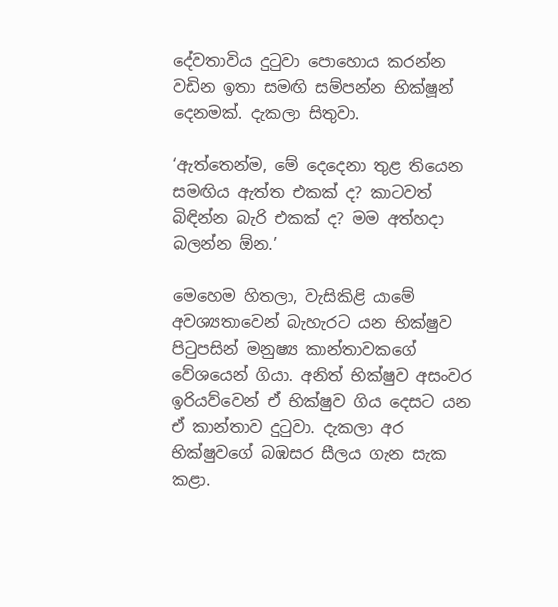දේවතාවිය දුටුවා පොහොය කරන්න වඩින ඉතා සමඟි සම්පන්න භික්ෂූන් දෙනමක්. දැකලා සිතුවා.

‘ඇත්තෙන්ම, මේ දෙදෙනා තුළ තියෙන සමඟිය ඇත්ත එකක් ද? කාටවත් බිඳින්න බැරි එකක් ද? මම අත්හදා බලන්න ඕන.’

මෙහෙම හිතලා, වැසිකිළි යාමේ අවශ්‍යතාවෙන් බැහැරට යන භික්ෂුව පිටුපසින් මනුෂ්‍ය කාන්තාවකගේ වේශයෙන් ගියා. අනිත් භික්ෂුව අසංවර ඉරියව්වෙන් ඒ භික්ෂුව ගිය දෙසට යන ඒ කාන්තාව දුටුවා. දැකලා අර භික්ෂුවගේ බඹසර සීලය ගැන සැක කළා.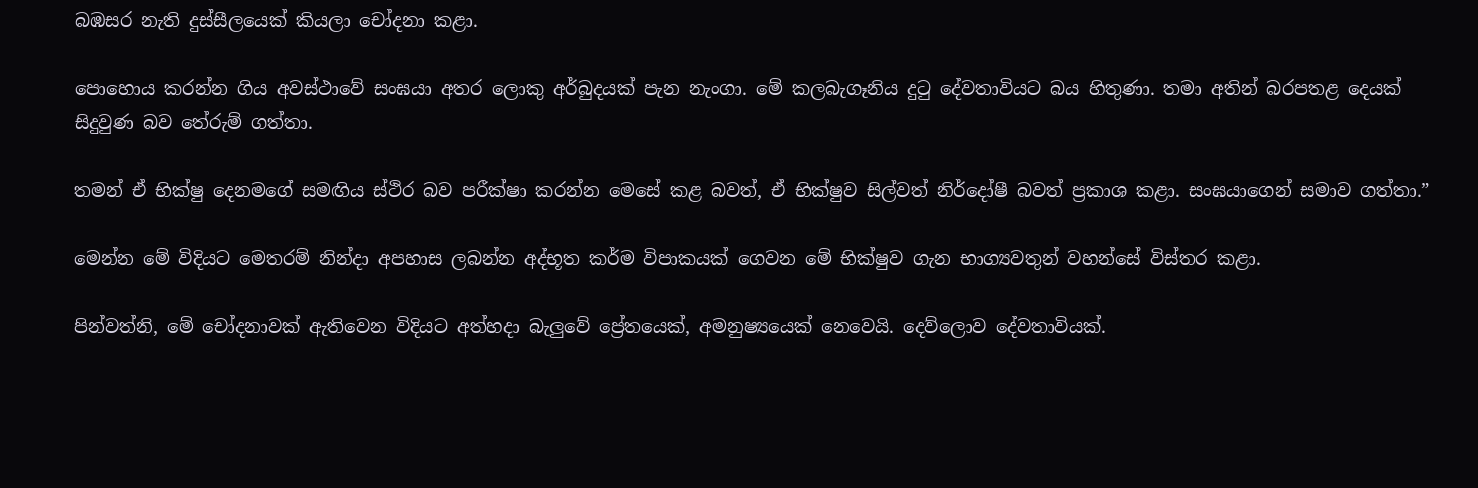බඹසර නැති දුස්සීලයෙක් කියලා චෝදනා කළා.

පොහොය කරන්න ගිය අවස්ථාවේ සංඝයා අතර ලොකු අර්බුදයක් පැන නැංගා. මේ කලබැගෑනිය දුටු දේවතාවියට බය හිතුණා. තමා අතින් බරපතළ දෙයක් සිදුවුණ බව තේරුම් ගත්තා.

තමන් ඒ භික්ෂු දෙනමගේ සමඟිය ස්ථිර බව පරීක්ෂා කරන්න මෙසේ කළ බවත්, ඒ භික්ෂුව සිල්වත් නිර්දෝෂී බවත් ප්‍රකාශ කළා. සංඝයාගෙන් සමාව ගත්තා.”

මෙන්න මේ විදියට මෙතරම් නින්දා අපහාස ලබන්න අද්භූත කර්ම විපාකයක් ගෙවන මේ භික්ෂුව ගැන භාග්‍යවතුන් වහන්සේ විස්තර කළා.

පින්වත්නි, මේ චෝදනාවක් ඇතිවෙන විදියට අත්හදා බැලුවේ ප්‍රේතයෙක්, අමනුෂ්‍යයෙක් නෙවෙයි. දෙව්ලොව දේවතාවියක්.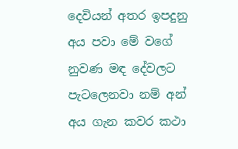දෙවියන් අතර ඉපදුනු අය පවා මේ වගේ නුවණ මඳ දේවලට පැටලෙනවා නම් අන් අය ගැන කවර කථා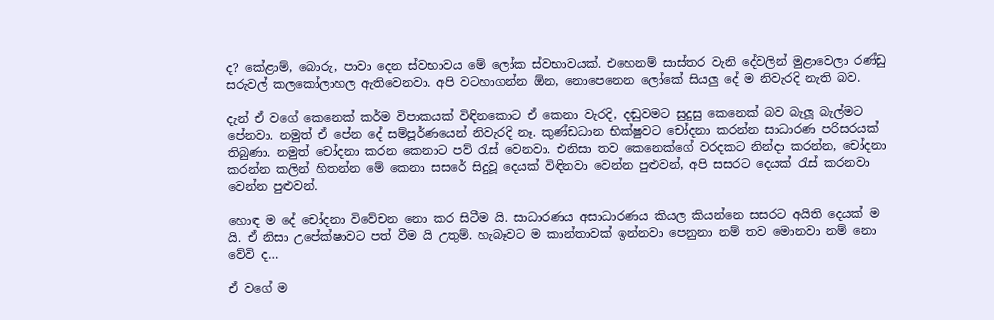ද? කේළාම්, බොරු, පාවා දෙන ස්වභාවය මේ ලෝක ස්වභාවයක්. එහෙනම් සාස්තර වැනි දේවලින් මුළාවෙලා රණ්ඩු සරුවල් කලකෝලාහල ඇතිවෙනවා. අපි වටහාගන්න ඕන, නොපෙනෙන ලෝකේ සියලු දේ ම නිවැරදි නැති බව.

දැන් ඒ වගේ කෙනෙක් කර්ම විපාකයක් විඳිනකොට ඒ කෙනා වැරදි, දඬුවමට සුදුසු කෙනෙක් බව බැලූ බැල්මට පේනවා. නමුත් ඒ පේන දේ සම්පූර්ණයෙන් නිවැරදි නෑ. කුණ්ඩධාන භික්ෂුවට චෝදනා කරන්න සාධාරණ පරිසරයක් තිබුණා. නමුත් චෝදනා කරන කෙනාට පව් රැස් වෙනවා. එනිසා තව කෙනෙක්ගේ වරදකට නින්දා කරන්න, චෝදනා කරන්න කලින් හිතන්න මේ කෙනා සසරේ සිදුවූ දෙයක් විඳිනවා වෙන්න පුළුවන්, අපි සසරට දෙයක් රැස් කරනවා වෙන්න පුළුවන්.

හොඳ ම දේ චෝදනා විවේචන නො කර සිටීම යි. සාධාරණය අසාධාරණය කියල කියන්නෙ සසරට අයිති දෙයක් ම යි. ඒ නිසා උපේක්ෂාවට පත් වීම යි උතුම්. හැබෑවට ම කාන්තාවක් ඉන්නවා පෙනුනා නම් තව මොනවා නම් නො වේවි ද…

ඒ වගේ ම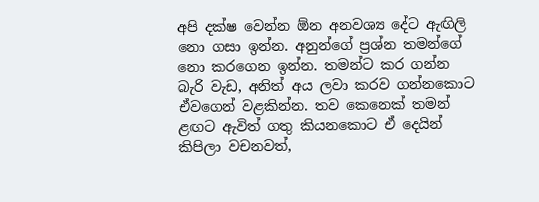අපි දක්ෂ වෙන්න ඕන අනවශ්‍ය දේට ඇඟිලි නො ගසා ඉන්න. අනුන්ගේ ප්‍රශ්න තමන්ගේ නො කරගෙන ඉන්න. තමන්ට කර ගන්න බැරි වැඩ, අනිත් අය ලවා කරව ගන්නකොට ඒවගෙන් වළකින්න. තව කෙනෙක් තමන් ළඟට ඇවිත් ගතු කියනකොට ඒ දෙයින් කිපිලා වචනවත්,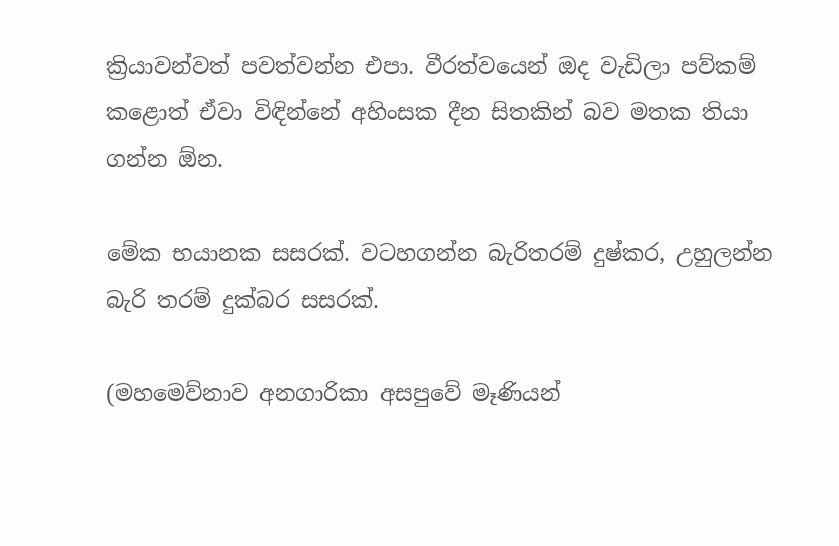ක්‍රියාවන්වත් පවත්වන්න එපා. වීරත්වයෙන් ඔද වැඩිලා පව්කම් කළොත් ඒවා විඳින්නේ අහිංසක දීන සිතකින් බව මතක තියා ගන්න ඕන.

මේක භයානක සසරක්. වටහගන්න බැරිතරම් දුෂ්කර, උහුලන්න බැරි තරම් දුක්බර සසරක්.

(මහමෙව්නාව අනගාරිකා අසපුවේ මෑණියන්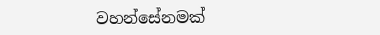වහන්සේනමක්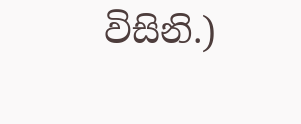විසිනි.)